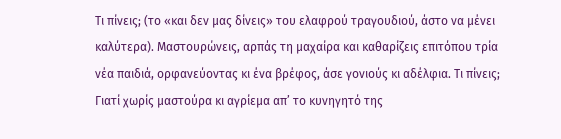Τι πίνεις; (το «και δεν μας δίνεις» του ελαφρού τραγουδιού, άστο να μένει καλύτερα). Μαστουρώνεις, αρπάς τη μαχαίρα και καθαρίζεις επιτόπου τρία νέα παιδιά, ορφανεύοντας κι ένα βρέφος, άσε γονιούς κι αδέλφια. Τι πίνεις; Γιατί χωρίς μαστούρα κι αγρίεμα απ’ το κυνηγητό της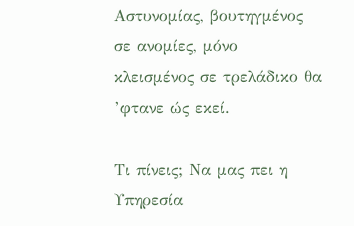Αστυνομίας, βουτηγμένος σε ανομίες, μόνο κλεισμένος σε τρελάδικο θα ’φτανε ώς εκεί.

Τι πίνεις; Να μας πει η Υπηρεσία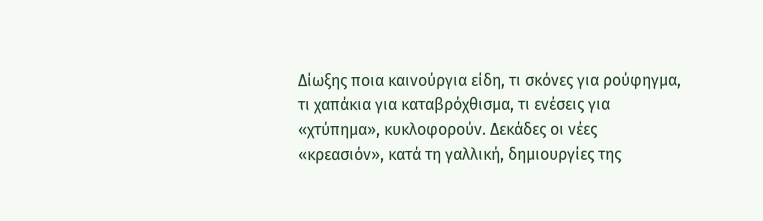Δίωξης ποια καινούργια είδη, τι σκόνες για ρούφηγμα, τι χαπάκια για καταβρόχθισμα, τι ενέσεις για «χτύπημα», κυκλοφορούν. Δεκάδες οι νέες «κρεασιόν», κατά τη γαλλική, δημιουργίες της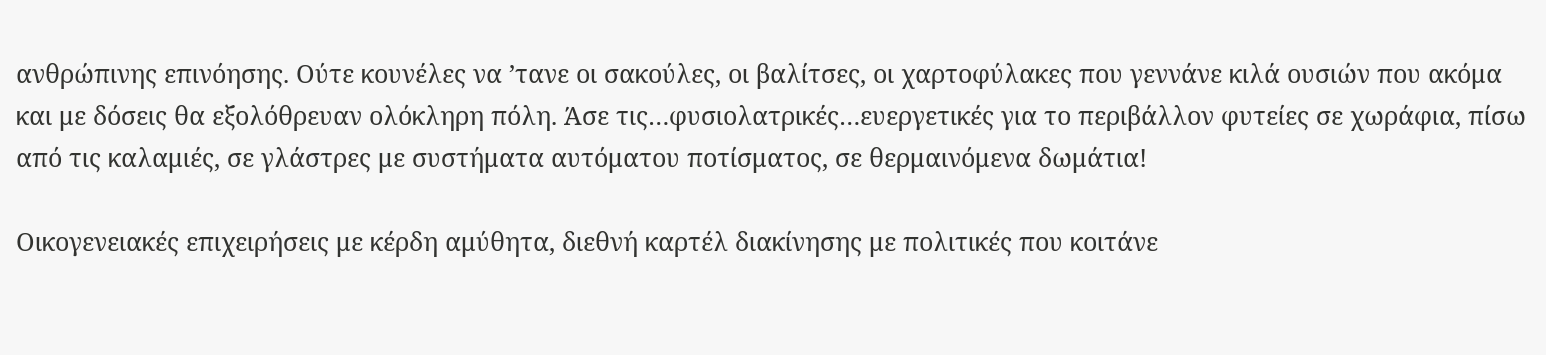ανθρώπινης επινόησης. Ούτε κουνέλες να ’τανε οι σακούλες, οι βαλίτσες, οι χαρτοφύλακες που γεννάνε κιλά ουσιών που ακόμα και με δόσεις θα εξολόθρευαν ολόκληρη πόλη. Άσε τις…φυσιολατρικές…ευεργετικές για το περιβάλλον φυτείες σε χωράφια, πίσω από τις καλαμιές, σε γλάστρες με συστήματα αυτόματου ποτίσματος, σε θερμαινόμενα δωμάτια!

Οικογενειακές επιχειρήσεις με κέρδη αμύθητα, διεθνή καρτέλ διακίνησης με πολιτικές που κοιτάνε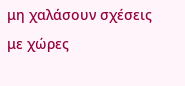μη χαλάσουν σχέσεις με χώρες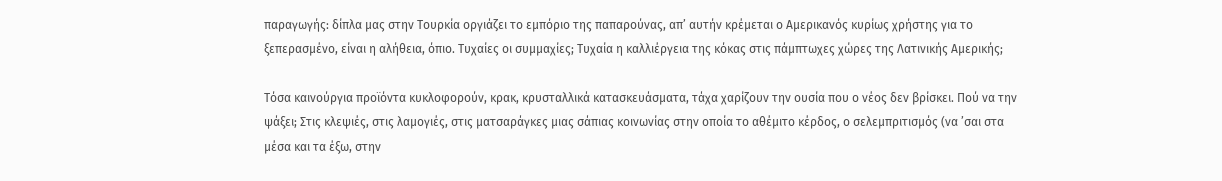παραγωγής: δίπλα μας στην Τουρκία οργιάζει το εμπόριο της παπαρούνας, απ’ αυτήν κρέμεται ο Αμερικανός κυρίως χρήστης για το ξεπερασμένο, είναι η αλήθεια, όπιο. Τυχαίες οι συμμαχίες; Τυχαία η καλλιέργεια της κόκας στις πάμπτωχες χώρες της Λατινικής Αμερικής;

Τόσα καινούργια προϊόντα κυκλοφορούν, κρακ, κρυσταλλικά κατασκευάσματα, τάχα χαρίζουν την ουσία που ο νέος δεν βρίσκει. Πού να την ψάξει; Στις κλεψιές, στις λαμογιές, στις ματσαράγκες μιας σάπιας κοινωνίας στην οποία το αθέμιτο κέρδος, ο σελεμπριτισμός (να ’σαι στα μέσα και τα έξω, στην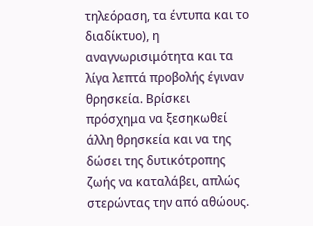τηλεόραση, τα έντυπα και το διαδίκτυο), η αναγνωρισιμότητα και τα λίγα λεπτά προβολής έγιναν θρησκεία. Βρίσκει πρόσχημα να ξεσηκωθεί άλλη θρησκεία και να της δώσει της δυτικότροπης ζωής να καταλάβει, απλώς στερώντας την από αθώους.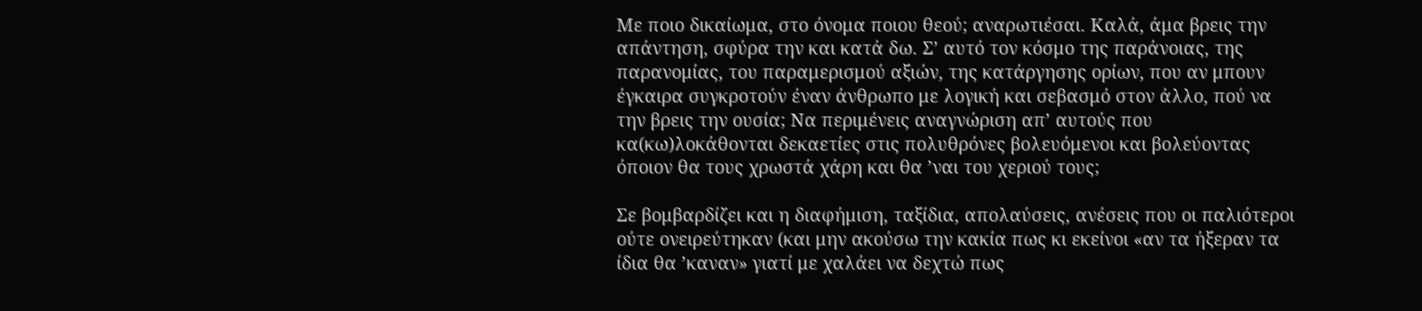Με ποιο δικαίωμα, στο όνομα ποιου θεού; αναρωτιέσαι. Καλά, άμα βρεις την απάντηση, σφύρα την και κατά δω. Σ’ αυτό τον κόσμο της παράνοιας, της παρανομίας, του παραμερισμού αξιών, της κατάργησης ορίων, που αν μπουν έγκαιρα συγκροτούν έναν άνθρωπο με λογική και σεβασμό στον άλλο, πού να την βρεις την ουσία; Να περιμένεις αναγνώριση απ’ αυτούς που κα(κω)λοκάθονται δεκαετίες στις πολυθρόνες βολευόμενοι και βολεύοντας όποιον θα τους χρωστά χάρη και θα ’ναι του χεριού τους;

Σε βομβαρδίζει και η διαφήμιση, ταξίδια, απολαύσεις, ανέσεις που οι παλιότεροι ούτε ονειρεύτηκαν (και μην ακούσω την κακία πως κι εκείνοι «αν τα ήξεραν τα ίδια θα ’καναν» γιατί με χαλάει να δεχτώ πως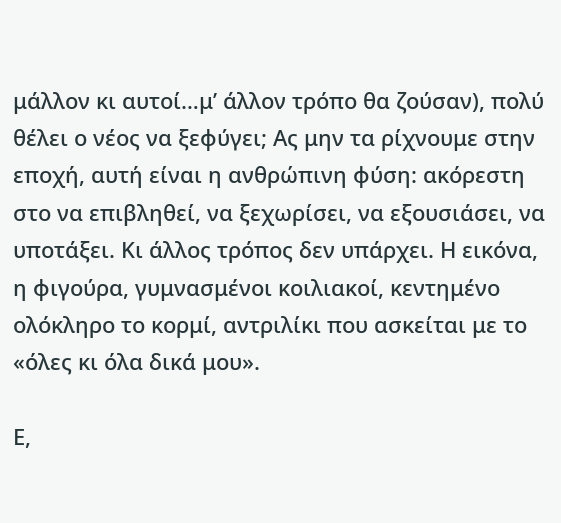μάλλον κι αυτοί…μ’ άλλον τρόπο θα ζούσαν), πολύ θέλει ο νέος να ξεφύγει; Ας μην τα ρίχνουμε στην εποχή, αυτή είναι η ανθρώπινη φύση: ακόρεστη στο να επιβληθεί, να ξεχωρίσει, να εξουσιάσει, να υποτάξει. Κι άλλος τρόπος δεν υπάρχει. Η εικόνα, η φιγούρα, γυμνασμένοι κοιλιακοί, κεντημένο ολόκληρο το κορμί, αντριλίκι που ασκείται με το «όλες κι όλα δικά μου».

Ε,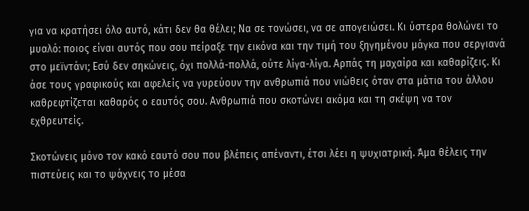για να κρατήσει όλο αυτό, κάτι δεν θα θέλει; Να σε τονώσει, να σε απογειώσει. Κι ύστερα θολώνει το μυαλό: ποιος είναι αυτός που σου πείραξε την εικόνα και την τιμή του ξηγημένου μάγκα που σεργιανά στο μεϊντάνι; Εσύ δεν σηκώνεις, όχι πολλά-πολλά, ούτε λίγα-λίγα. Αρπάς τη μαχαίρα και καθαρίζεις. Κι άσε τους γραφικούς και αφελείς να γυρεύουν την ανθρωπιά που νιώθεις όταν στα μάτια του άλλου καθρεφτίζεται καθαρός ο εαυτός σου. Ανθρωπιά που σκοτώνει ακόμα και τη σκέψη να τον εχθρευτείς.

Σκοτώνεις μόνο τον κακό εαυτό σου που βλέπεις απέναντι, έτσι λέει η ψυχιατρική. Άμα θέλεις την πιστεύεις και το ψάχνεις το μέσα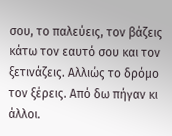σου, το παλεύεις, τον βάζεις κάτω τον εαυτό σου και τον ξετινάζεις. Αλλιώς το δρόμο τον ξέρεις. Από δω πήγαν κι άλλοι.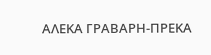ΑΛΕΚΑ ΓΡΑΒΑΡΗ-ΠΡΕΚΑ